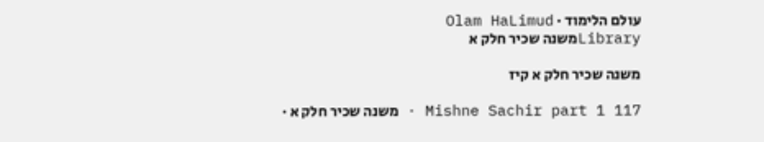עולם הלימוד · Olam HaLimud
Libraryמשנה שכיר חלק א

משנה שכיר חלק א קיז

Mishne Sachir part 1 117 · משנה שכיר חלק א ·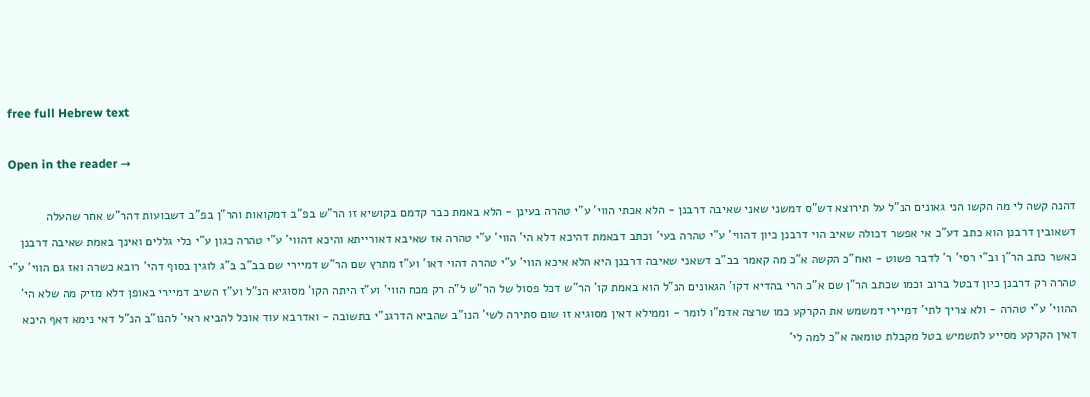free full Hebrew text

Open in the reader →

דהנה קשה לי מה הקשו הני גאונים הנ"ל על תירוצא דש"ס דמשני שאני שאיבה דרבנן - הלא אכתי הווי' ע"י טהרה בעינן - הלא באמת כבר קדמם בקושיא זו הר"ש בפ"ב דמקואות והר"ן בפ"ב דשבועות דהר"ש אחר שהעלה דשאובין דרבנן הוא כתב דע"כ אי אפשר דכולה שאיב הוי דרבנן כיון דהווי' ע"י טהרה בעי' וכתב דבאמת דהיכא דלא הי' הווי' ע"י טהרה אז שאיבא דאורייתא והיכא דהווי' ע"י טהרה כגון ע"י כלי גללים ואינך באמת שאיבה דרבנן כאשר כתב הר"ן וב"י רסי' ר' לדבר פשוט - ואח"כ הקשה א"כ מה קאמר בב"ב דשאני שאיבה דרבנן היא הלא איכא הווי' ע"י טהרה דהוי דאו' וע"ז מתרץ שם הר"ש דמיירי שם בב"ב ב"ג לוגין בסוף דהי' רובא כשרה ואז גם הווי' ע"י טהרה רק דרבנן כיון דבטל ברוב וכמו שכתב הר"ן שם א"כ הרי בהדיא דקו' הגאונים הנ"ל הוא באמת קו' הר"ש דכל פסול של הר"ש ל"ה רק מכח הווי' וע"ז היתה הקו' מסוגיא הנ"ל וע"ז השיב דמיירי באופן דלא מזיק מה שלא הי' ההווי' ע"י טהרה - ולא צריך לתי' דמיירי דמשמש את הקרקע כמו שרצה אדמ"ו לומר - וממילא דאין מסוגיא זו שום סתירה לשי' הנו"ב שהביא הדרגנ"י בתשובה - ואדרבא עוד אוכל להביא ראי' להנו"ב הנ"ל דאי נימא דאף היכא דאין הקרקע מסייע לתשמיש בטל מקבלת טומאה א"כ למה לי'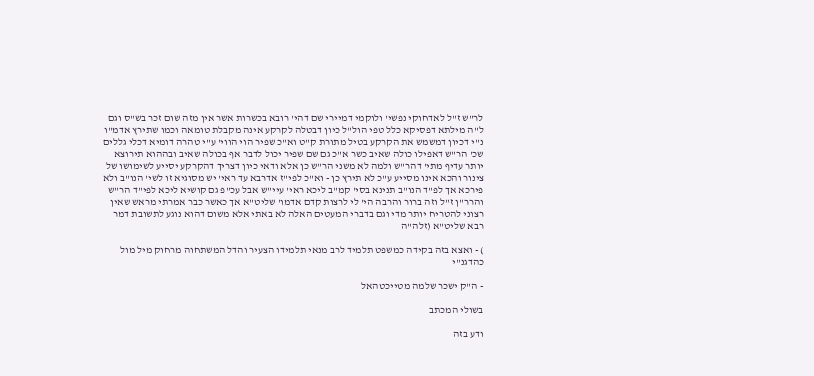לר"ש ז"ל לאדחוקי נפשי' ולוקמי דמיירי שם דהי' רובא בכשרות אשר אין מזה שום זכר בש"ס וגם ל"ה מילתא דפסיקא כלל טפי הול"ל כיון דבטלה לקרקע אינה מקבלת טומאה וכמו שתירץ אדמ"ו נ"י דכיון דמשמש את הקרקע בטיל מתורת ק"ט וא"כ שפיר הוי הווי' ע"י טהרה דומיא דכלי גללים שכ' הר"ש דאפילו כולה שאיב כשר א"כ גם שם שפיר יכול לדבר אף בכולה שאיב ובההוא תירוצא יותר עדיף מתי' דהר"ש ולמה לא משני הר"ש כן אלא ודאי כיון דצריך דהקרקע יסייע לשימושו של צינור והכא אינו מסייע ע"כ לא תירץ כן - וא"כ לפי"ז אדרבא עד ראי' יש מסוגיא זו לשי' הנו"ב ולא פירכא אך לפ"ד הנו"ב תנינא בסי' קמ"ב ליכא ראי' עיי"ש אבל עכ"פ גם קושיא ליכא לפי"ד הר"ש והרר"ן ז"ל וזה ברור והרבה הי' לי לרצות קדם אדמו' שליט"א אך כאשר כבר אמרתי מראש שאין רצוני להטריח יותר מדי וגם בדברי המעטים האלה לא באתי אלא משום דהוא נוגע לתשובת דמר רבא שליט"א (זלה"ה

) - ואצא בזה בקידה כמשפט תלמיד לרב מנאי תלמידו הצעיר והדל המשתחוה מרחוק מיל מול כהדגנ"י

- ה"ק ישכר שלמה מטייכטהאל

בשולי המכתב

ודע בזה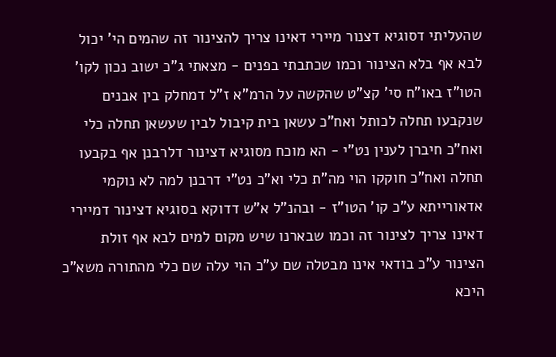שהעליתי דסוגיא דצנור מיירי דאינו צריך להצינור זה שהמים הי' יכול לבא אף בלא הצינור וכמו שכתבתי בפנים - מצאתי ג"כ ישוב נכון לקו' הטו"ז באו"ח סי' קצ"ט שהקשה על הרמ"א ז"ל דמחלק בין אבנים שנקבעו תחלה לכותל ואח"כ עשאן בית קיבול לבין שעשאן תחלה כלי ואח"כ חיברן לענין נט"י - הא מוכח מסוגיא דצינור דלרבנן אף בקבעו תחלה ואח"כ חוקקו הוי מה"ת כלי וא"כ נט"י דרבנן למה לא נוקמי אדאורייתא ע"כ קו' הטו"ז - ובהנ"ל א"ש דדוקא בסוגיא דצינור דמיירי דאינו צריך לצינור זה וכמו שבארנו שיש מקום למים לבא אף זולת הצינור ע"כ בודאי אינו מבטלה שם ע"כ הוי עלה שם כלי מהתורה משא"כ היכא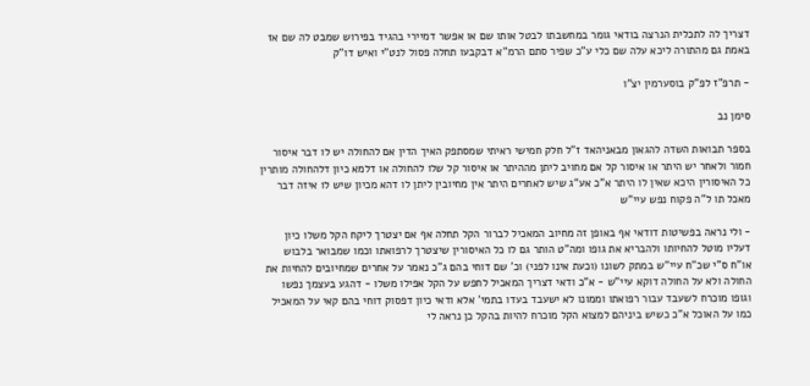דצריך לה לתכלית הנרצה בודאי גומר במחשבתו לבטל אותו שם או אפשר דמיירי בהגיד בפירוש שמבט לה שם אז באמת גם מהתורה ליכא עלה שם כלי ע"כ שפיר סתם הרמ"א דבקבעו תחלה פסול לנט"י ואיש דו"ק

- תרפ"ז לפ"ק בוסערמין יצ"ו

סימן נב

בספר תבואות השדה להגאון מבאניהאד ז"ל חלק חמישי ראיתי שמסתפק האיך הדין אם להחולה יש לו דבר איסור חמור ולאחר יש היתר או איסור קל אם מחויב ליתן מההיתר או איסור קל שלו להחולה או דלמא כיון דלהחולה מותרין כל האיסורין היכא שאין לו היתר א"כ אע"ג שיש לאחרים היתר אין מחיובין ליתן לו דהא מכיון שיש לו איזה דבר מאכל תו ל"ה פקוח נפש עיי"ש

- ולי נראה בפשיטות דודאי אף באופן זה מחיוב המאכיל לברור הקל תחלה אף אם יצטרך ליקח הקל משלו כיון דעליו מוטל להחיותו ולהבריא את גופו ומה"ט הותר גם לו כל האיסורין שיצטרך לרפואתו וכמו שמבואר בלבוש או"ח ס"י שכ"ח עיי"ש במתק לשונו (וכעת אינו לפני) וכ' שם דוחי בהם ג"כ נאמר על אחרים שמחיובים להחיות את החולה ולא על החולה דוקא עיי"ש - א"כ ודאי דצריך המאכיל לחפש על הקל אפילו משלו - דהגע בעצמך נפשו וגופו מוכרח לשעבד עבור רפואתו וממונו לא ישעבד בעדו בתמי' אלא ודאי כיון דפסוק דוחי בהם קאי על המאכיל כמו על האוכל א"כ כשיש ביניהם למצוא הקל מוכרח להיות בהקל כן נראה לי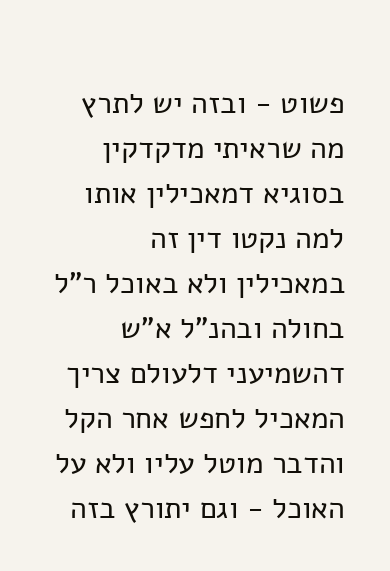פשוט - ובזה יש לתרץ מה שראיתי מדקדקין בסוגיא דמאכילין אותו למה נקטו דין זה במאכילין ולא באוכל ר"ל בחולה ובהנ"ל א"ש דהשמיעני דלעולם צריך המאכיל לחפש אחר הקל והדבר מוטל עליו ולא על האוכל - וגם יתורץ בזה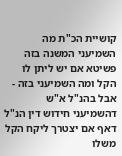קושיית הכ"ת מה השמיעני המשנה בזה פשיטא אם יש ליתן לו הקל ומה השמיעני בזה - אבל בהנ"ל א"ש דהשמיעני חידוש דין הנ"ל דאף אם יצטרך ליקח הקל משלו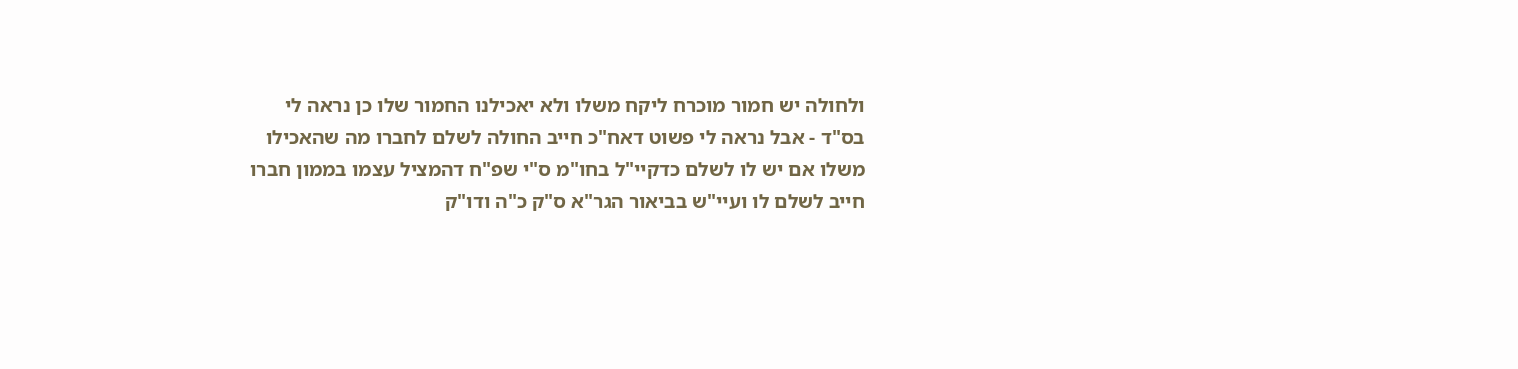ולחולה יש חמור מוכרח ליקח משלו ולא יאכילנו החמור שלו כן נראה לי בס"ד - אבל נראה לי פשוט דאח"כ חייב החולה לשלם לחברו מה שהאכילו משלו אם יש לו לשלם כדקיי"ל בחו"מ ס"י שפ"ח דהמציל עצמו בממון חברו חייב לשלם לו ועיי"ש בביאור הגר"א ס"ק כ"ה ודו"ק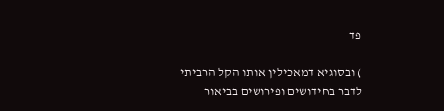פד

) ובסוגיא דמאכילין אותו הקל הרביתי לדבר בחידושים ופירושים בביאור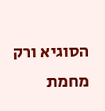הסוגיא ורק מחמת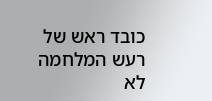כובד ראש של רעש המלחמה לא